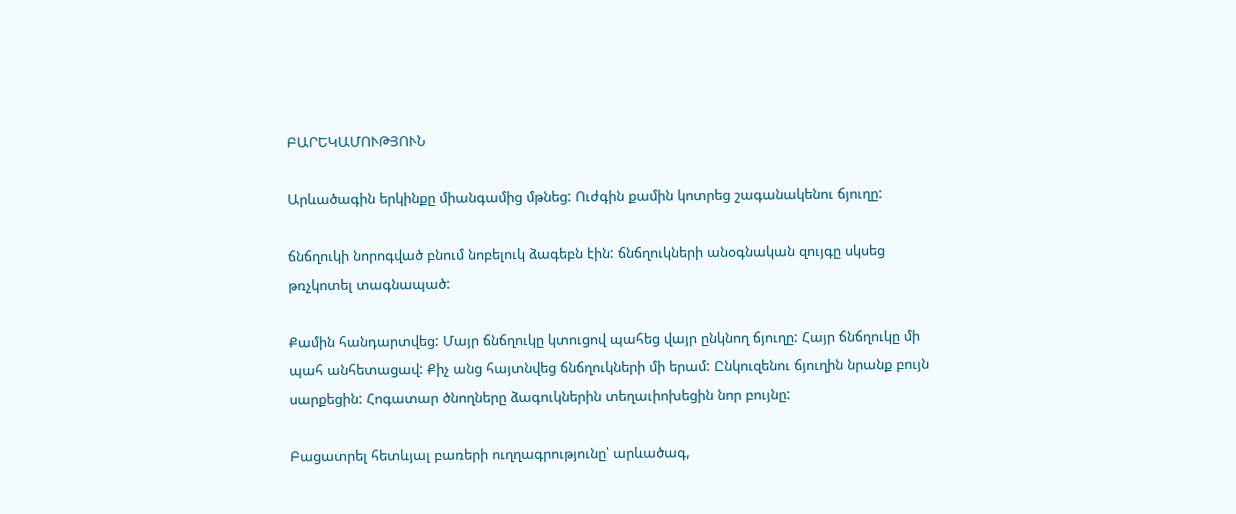ԲԱՐԵԿԱՄՈՒԹՅՈՒՆ

Արևածագին երկինքը միանգամից մթնեց: Ուժգին քամին կոտրեց շագանակենու ճյուղը:

ճնճղուկի նորոգված բնում նոբելուկ ձագեբն էին: ճնճղուկների անօգնական զույգը սկսեց թռչկոտել տագնապած:

Քամին հանդարտվեց: Մայր ճնճղուկը կտուցով պահեց վայր ընկնող ճյուղը: Հայր ճնճղուկը մի պահ անհետացավ: Քիչ անց հայտնվեց ճնճղուկների մի երամ: Ընկուզենու ճյուղին նրանք բույն սարքեցին: Հոգատար ծնողները ձագուկներին տեղաւիոխեցին նոր բույնը:

Բացատրել հետևյալ բառերի ուղղագրությունը՝ արևածագ,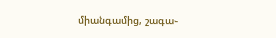միանգամից, շագա֊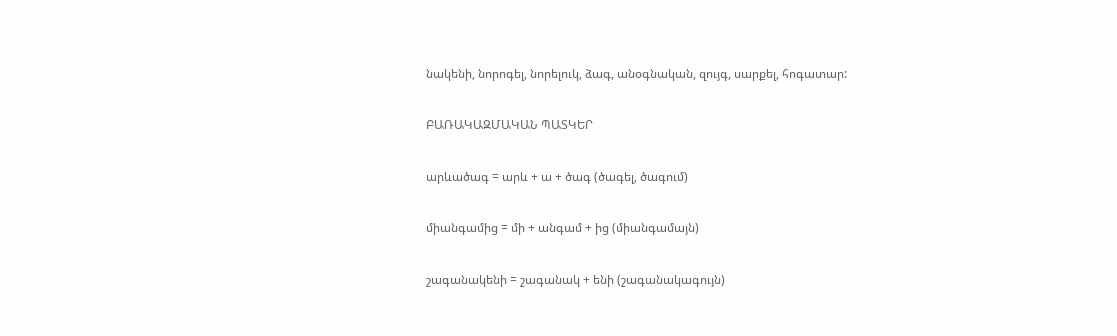նակենի, նորոգել, նորելուկ, ձագ, անօգնական, զույգ, սարքել, հոգատար:

ԲԱՌԱԿԱԶՄԱԿԱՆ ՊԱՏԿԵՐ

արևածագ = արև + ա + ծագ (ծագել, ծագում)

միանգամից = մի + անգամ + ից (միանգամայն)

շագանակենի = շագանակ + ենի (շագանակագույն)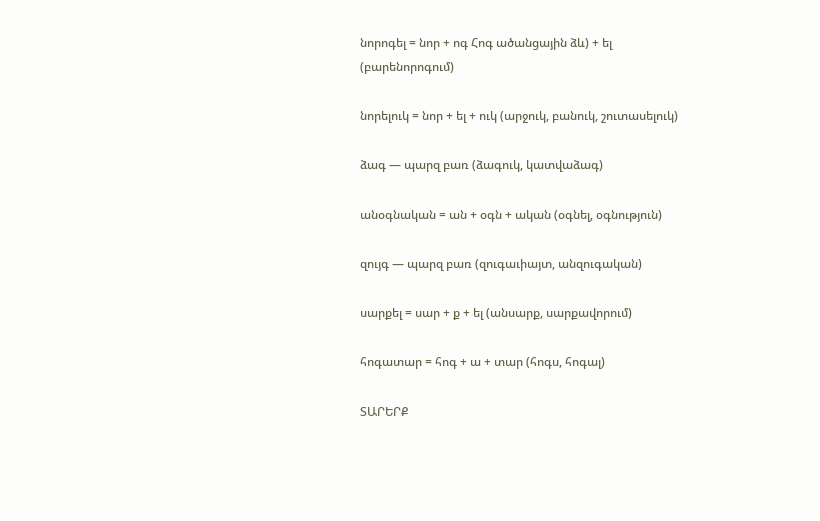նորոգել = նոր + ոգ Հոգ ածանցային ձև) + ել (բարենորոգում)

նորելուկ = նոր + ել + ուկ (արջուկ, բանուկ, շուտասելուկ)

ձագ — պարզ բառ (ձագուկ, կատվաձագ)

անօգնական = ան + օգն + ական (օգնել, օգնություն)

զույգ — պարզ բառ (զուգաւիայտ, անզուգական)

սարքել = սար + ք + ել (անսարք, սարքավորում)

հոգատար = հոգ + ա + տար (հոգս, հոգալ)

ՏԱՐԵՐՔ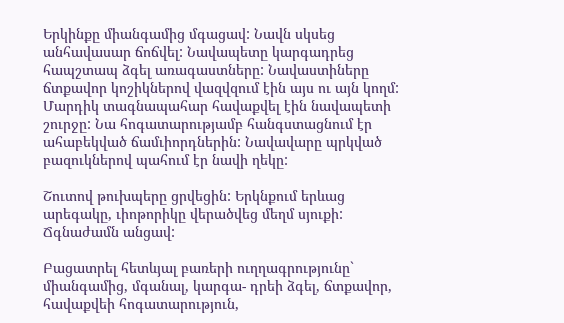Երկինքը միանգամից մգացավ: Նավն սկսեց անհավասար ճոճվել: Նավապետը կարգադրեց հապշտապ ձգել առագաստները: Նավաստիները ճտքավոր կոշիկներով վազվզում էին այս ու այն կողմ: Մարդիկ տագնապահար հավաքվել էին նավապետի շուրջը: Նա հոգատարությամբ հանգստացնում էր ահաբեկված ճամւիորդներին: Նավավարը պրկված բազուկներով պահում էր նավի ղեկը:

Շուտով թուխպերը ցրվեցին: Երկնքում երևաց արեգակը, ւիոթորիկը վերածվեց մեղմ սյուքի: Ճգնաժամն անցավ:

Բացատրել հետևյալ բառերի ուղղագրությունը` միանգամից, մգանալ, կարգա- դրեի ձգել, ճտքավոր, հավաքվեի հոգատարություն,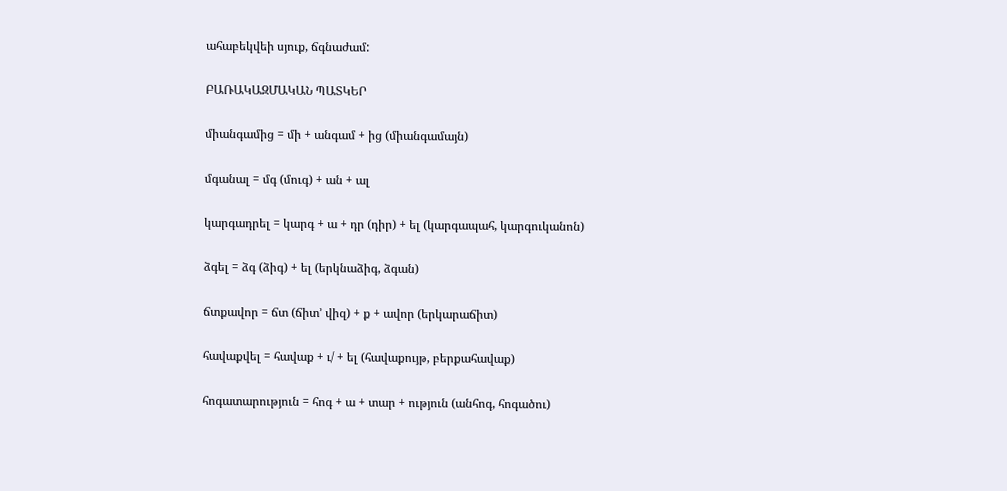ահաբեկվեի սյուք, ճգնաժամ:

ԲԱՌԱԿԱԶՄԱԿԱՆ ՊԱՏԿԵՐ

միանգամից = մի + անգամ + ից (միանգամայն)

մգանալ = մգ (մուգ) + ան + ալ

կարգադրել = կարգ + ա + դր (դիր) + ել (կարգապահ, կարգուկանոն)

ձգել = ձգ (ձիգ) + ել (երկնաձիգ, ձգան)

ճտքավոր = ճտ (ճիտ’ վիզ) + ք + ավոր (երկարաճիտ)

հավաքվել = հավաք + ւ/ + ել (հավաքույթ, բերքահավաք)

հոգատարություն = հոգ + ա + տար + ություն (անհոգ, հոգածու)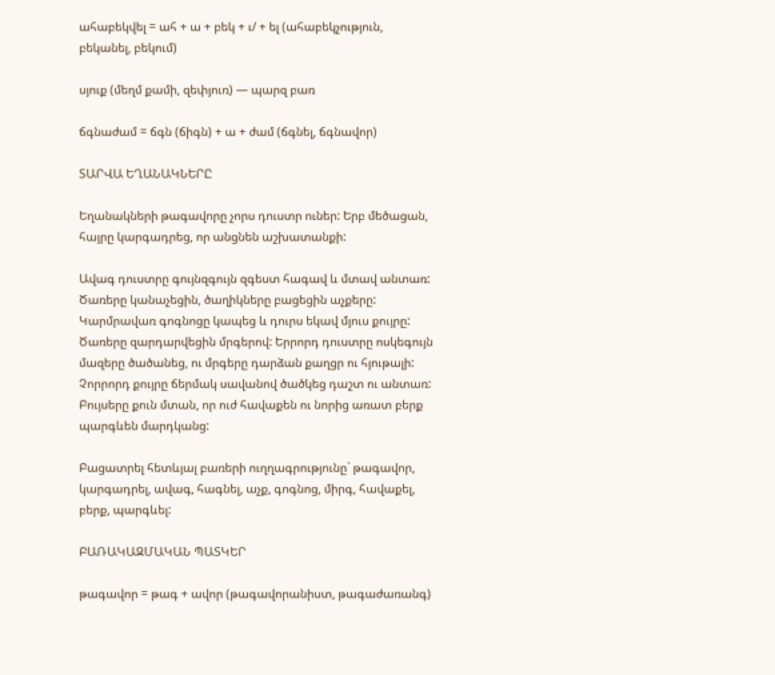ահաբեկվել = ահ + ա + բեկ + ւ/ + ել (ահաբեկչություն, բեկանել, բեկում)

սյուք (մեղմ քամի, զեփյուռ) — պարզ բառ

ճգնաժամ = ճգն (ճիգն) + ա + ժամ (ճգնել, ճգնավոր)

ՏԱՐՎԱ ԵՂԱՆԱԿՆԵՐԸ

Եղանակների թագավորը չորս դուստր ուներ: Երբ մեծացան, հայրը կարգադրեց, որ անցնեն աշխատանքի:

Ավագ դուստրը գույնզգույն զգեստ հագավ և մտավ անտառ: Ծառերը կանաչեցին, ծաղիկները բացեցին աչքերը: Կարմրավառ գոգնոցը կապեց և դուրս եկավ մյուս քույրը: Ծառերը զարդարվեցին մրգերով: Երրորդ դուստրը ոսկեգույն մազերը ծածանեց, ու մրգերը դարձան քաղցր ու հյութալի: Չորրորդ քույրը ճերմակ սավանով ծածկեց դաշտ ու անտառ: Բույսերը քուն մտան, որ ուժ հավաքեն ու նորից առատ բերք պարգևեն մարդկանց:

Բացատրել հետևյալ բառերի ուղղագրությունը` թագավոր, կարգադրել, ավագ, հագնել, աչք, գոգնոց, միրգ, հավաքել, բերք, պարգևել:

ԲԱՌԱԿԱԶՄԱԿԱՆ ՊԱՏԿԵՐ

թագավոր = թագ + ավոր (թագավորանիստ, թագաժառանգ)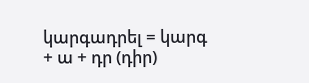կարգադրել = կարգ + ա + դր (դիր)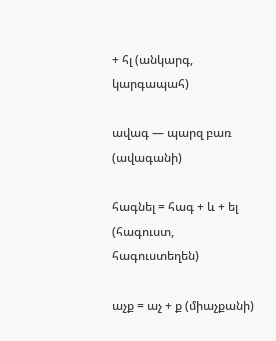+ հլ (անկարգ, կարգապահ)

ավագ — պարզ բառ (ավագանի)

հագնել = հագ + և + ել (հագուստ, հագուստեղեն)

աչք = աչ + ք (միաչքանի)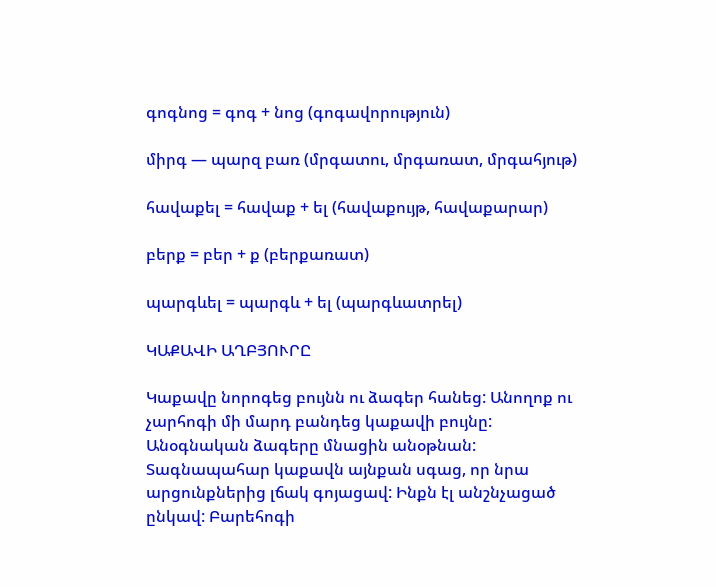գոգնոց = գոգ + նոց (գոգավորություն)

միրգ — պարզ բառ (մրգատու, մրգառատ, մրգահյութ)

հավաքել = հավաք + ել (հավաքույթ, հավաքարար)

բերք = բեր + ք (բերքառատ)

պարգևել = պարգև + ել (պարգևատրել)

ԿԱՔԱՎԻ ԱՂԲՅՈՒՐԸ

Կաքավը նորոգեց բույնն ու ձագեր հանեց: Անողոք ու չարհոգի մի մարդ բանդեց կաքավի բույնը: Անօգնական ձագերը մնացին անօթնան: Տագնապահար կաքավն այնքան սգաց, որ նրա արցունքներից լճակ գոյացավ: Ինքն էլ անշնչացած ընկավ: Բարեհոգի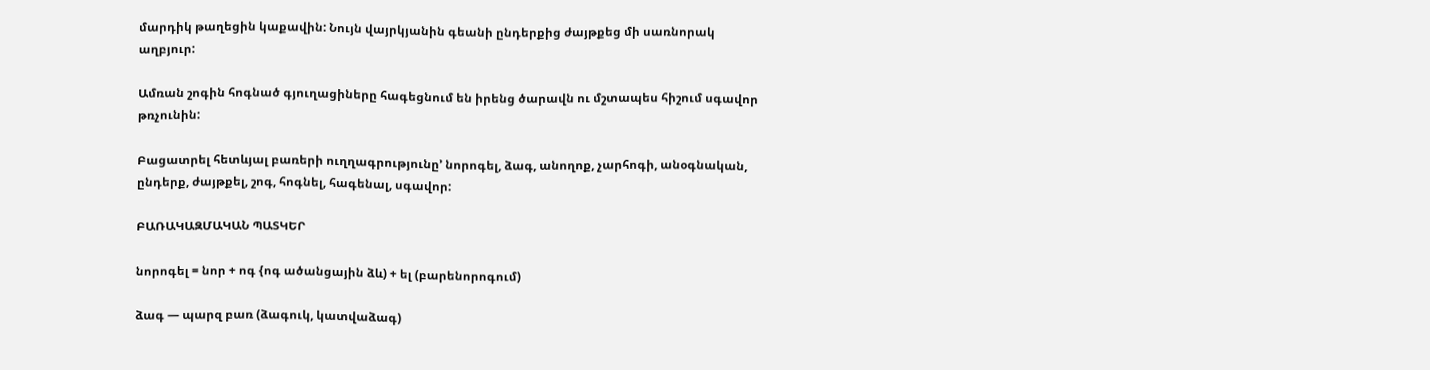մարդիկ թաղեցին կաքավին: Նույն վայրկյանին գեանի ընդերքից ժայթքեց մի սառնորակ աղբյուր:

Ամռան շոգին հոգնած գյուղացիները հագեցնում են իրենց ծարավն ու մշտապես հիշում սգավոր թռչունին:

Բացատրել հետևյալ բառերի ուղղագրությունը’ նորոգել, ձագ, անողոք, չարհոգի, անօգնական, ընդերք, ժայթքել, շոգ, հոգնել, հագենալ, սգավոր:

ԲԱՌԱԿԱԶՄԱԿԱՆ ՊԱՏԿԵՐ

նորոգել = նոր + ոգ {ոգ ածանցային ձև) + ել (բարենորոգում)

ձագ — պարզ բառ (ձագուկ, կատվաձագ)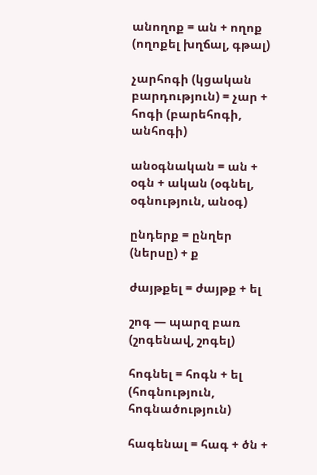անողոք = ան + ողոք (ողոքել խղճալ, գթալ)

չարհոգի (կցական բարդություն) = չար + հոգի (բարեհոգի, անհոգի)

անօգնական = ան + օգն + ական (օգնել, օգնություն, անօգ)

ընդերք = ընղեր (ներսը) + ք

ժայթքել = ժայթք + ել

շոգ — պարզ բառ (շոգենավ, շոգել)

հոգնել = հոգն + ել (հոգնություն, հոգնածություն)

հագենալ = հագ + ծն +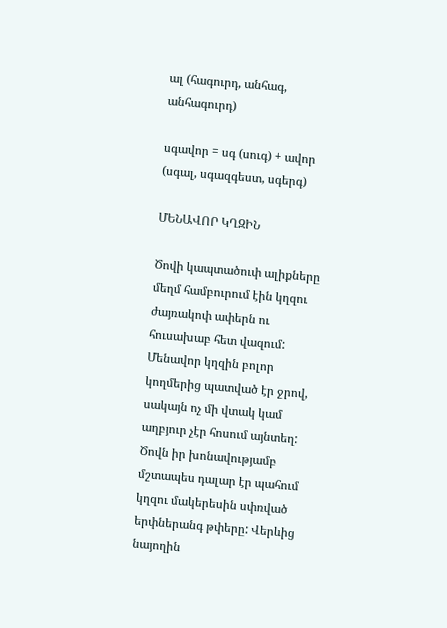ալ (հագուրդ, անհագ, անհագուրդ)

սգավոր = սգ (սուգ) + ավոր (սգալ, սգազգեստ, սգերգ)

ՄԵՆԱՎՈՐ ԿՂԶԻՆ

Ծովի կապտածուփ ալիքները մեղմ համբուրում էին կղզու ժայռակոփ ափերն ու հուսախաբ հետ վազում: Մենավոր կղզին բոլոր կողմերից պատված էր ջրով, սակայն ոչ մի վտակ կամ աղբյուր չէր հոսում այնտեղ: Ծովն իր խոնավությամբ մշտապես դալար էր պահում կղզու մակերեսին սփռված երփներանգ թփերը: Վերևից նայողին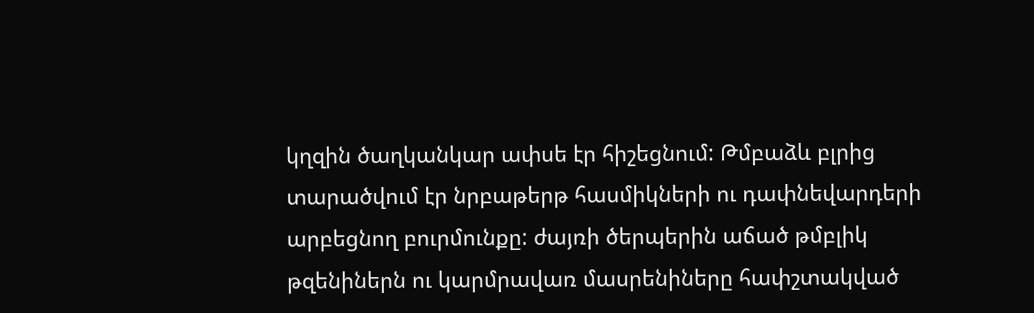կղզին ծաղկանկար ափսե էր հիշեցնում: Թմբաձև բլրից տարածվում էր նրբաթերթ հասմիկների ու դափնեվարդերի արբեցնող բուրմունքը: ժայռի ծերպերին աճած թմբլիկ թզենիներն ու կարմրավառ մասրենիները հափշտակված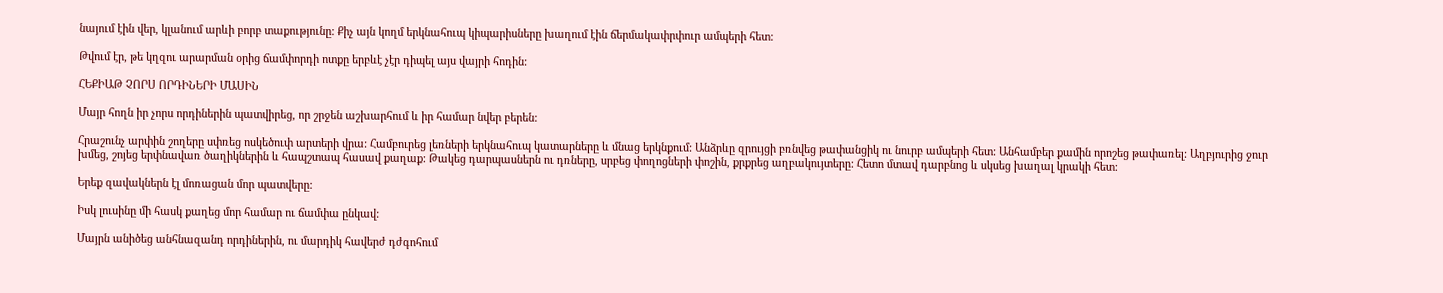նայում էին վեր, կլանում արևի բորբ տաքությունը: Քիչ այն կողմ երկնահուպ կիպարիսները խաղում էին ճերմակափրփուր ամպերի հետ:

Թվում էր, թե կղզու արարման օրից ճամփորդի ոտքը երբևէ չէր դիպել այս վայրի հոդին:

ՀԵՔԻԱԹ ՉՈՐՍ ՈՐԴԻՆԵՐԻ ՄԱՍԻՆ

Մայր հողն իր չորս որդիներին պատվիրեց, որ շրջեն աշխարհում և իր համար նվեր բերեն:

Հրաշունչ արփին շողերը սփռեց ոսկեծուփ արտերի վրա: Համբուրեց լեռների երկնահուպ կատարները և մնաց երկնքում: Անձրևը զրույցի բռնվեց թափանցիկ ու նուրբ ամպերի հետ: Անհամբեր քամին որոշեց թափառել: Աղբյուրից ջուր խմեց, շոյեց երփնավառ ծաղիկներին և հապշտապ հասավ քաղաք: Թակեց դարպասներն ու դռները, սրբեց փողոցների փոշին, քրքրեց աղբակույտերը: Հետո մտավ դարբնոց և սկսեց խաղալ կրակի հետ:

Երեք զավակներն էլ մոռացան մոր պատվերը:

Իսկ լուսինը մի հասկ քաղեց մոր համար ու ճամփա ընկավ:

Մայրն անիծեց անհնազանդ որդիներին, ու մարդիկ հավերժ դժգոհում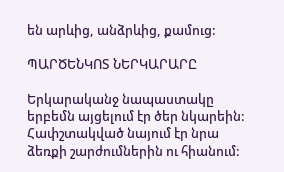են արևից, անձրևից, քամուց:

ՊԱՐԾԵՆԿՈՏ ՆԵՐԿԱՐԱՐԸ

Երկարականջ նապաստակը երբեմն այցելում էր ծեր նկարեին: Հափշտակված նայում էր նրա ձեռքի շարժումներին ու հիանում: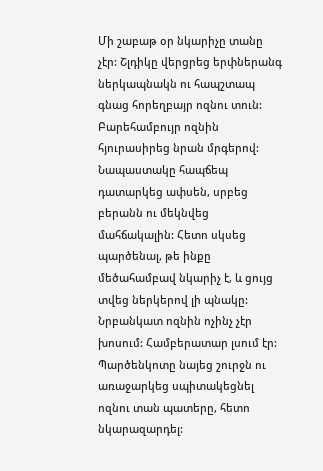Մի շաբաթ օր նկարիչը տանը չէր: Շլդիկը վերցրեց երփներանգ ներկապնակն ու հապշտապ գնաց հորեղբայր ոզնու տուն: Բարեհամբույր ոզնին հյուրասիրեց նրան մրգերով: Նապաստակը հապճեպ դատարկեց ափսեն, սրբեց բերանն ու մեկնվեց մահճակալին: Հետո սկսեց պարծենալ, թե ինքը մեծահամբավ նկարիչ է, և ցույց տվեց ներկերով լի պնակը: Նրբանկատ ոզնին ոչինչ չէր խոսում: Համբերատար լսում էր: Պարծենկոտը նայեց շուրջն ու առաջարկեց սպիտակեցնել ոզնու տան պատերը, հետո նկարազարդել: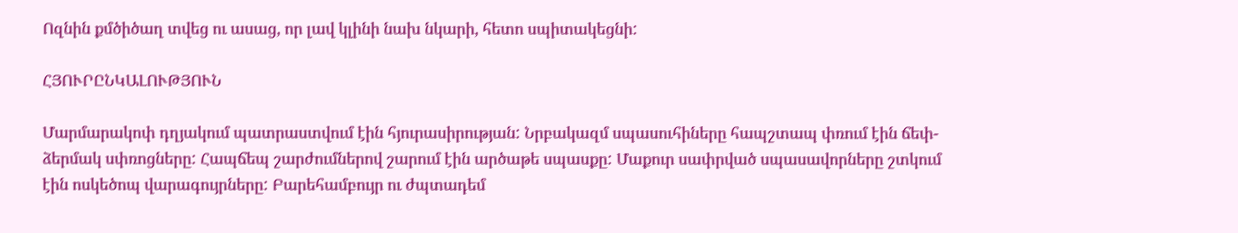Ոզնին քմծիծաղ տվեց ու ասաց, որ լավ կլինի նախ նկարի, հետո սպիտակեցնի:

ՀՅՈՒՐԸՆԿԱԼՈՒԹՅՈՒՆ

Մարմարակոփ դղյակում պատրաստվում էին հյուրասիրության: Նրբակազմ սպասուհիները հապշտապ փռում էին ճեփ-ձերմակ սփռոցները: Հապճեպ շարժումներով շարում էին արծաթե սպասքը: Մաքուր սափրված սպասավորները շտկում էին ոսկեծոպ վարագույրները: Բարեհամբույր ու ժպտադեմ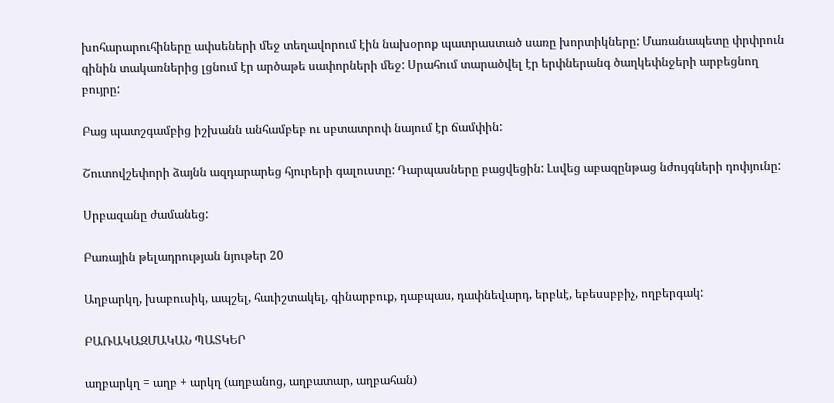խոհարարուհիները ափսեների մեջ տեղավորում էին նախօրոք պատրաստած սառը խորտիկները: Մառանապետը փրփրուն գինին տակառներից լցնում էր արծաթե սափորների մեջ: Սրահում տարածվել էր երփներանգ ծաղկեփնջերի արբեցնող բույրը:

Բաց պատշգամբից իշխանն անհամբեբ ու սբտատրոփ նայում էր ճամփին:

Շուտովշեփորի ձայնն ազդարարեց հյուրերի գալուստը: Դարպասները բացվեցին: Լսվեց աբագընթաց նժույգների դոփյունը:

Սրբազանը ժամանեց:

Բառային թելադրության նյութեր 20

Աղբարկղ, խաբուսիկ, ապշել, հաւիշտակել, գինարբուք, դաբպաս, դափնեվարդ, երբևէ, եբեսսբբիչ, ողբերգակ:

ԲԱՌԱԿԱԶՄԱԿԱՆ ՊԱՏԿԵՐ

աղբարկղ = աղբ + արկղ (աղբանոց, աղբատար, աղբահան)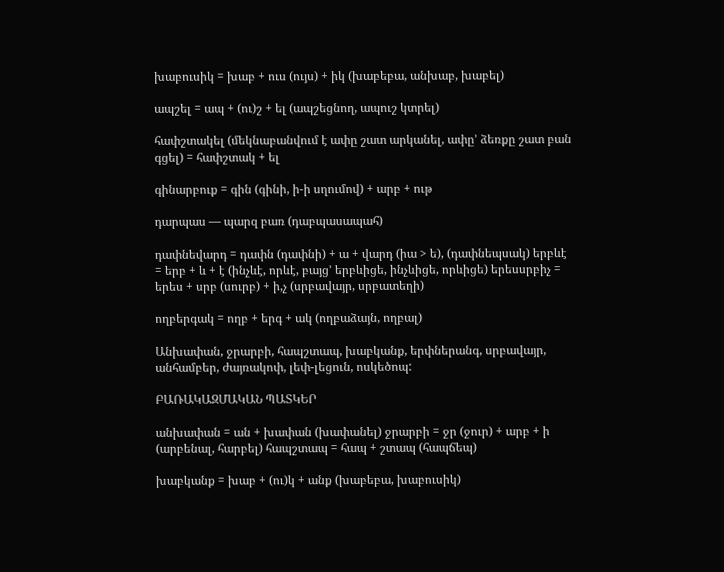խաբուսիկ = խաբ + ուս (ույս) + իկ (խաբեբա, անխաբ, խաբել)

ապշել = ապ + (ու)շ + ել (ապշեցնող, ապուշ կտրել)

հափշտակել (մեկնաբանվում է ափը շատ արկանել, ափը’ ձեռքը շատ բան գցել) = հափշտակ + ել

գինարբուք = գին (գինի, ի-ի սղումով) + արբ + ութ

դարպաս — պարզ բառ (դաբպասապահ)

դափնեվարդ = դափն (դափնի) + ա + վարդ (իա > ե), (դափնեպսակ) երբևէ = երբ + և + է (ինչևէ, որևէ, բայց’ երբևիցե, ինչևիցե, որևիցե) երեսսրբիչ = երես + սրբ (սուրբ) + ի,չ (սրբավայր, սրբատեղի)

ողբերգակ = ողբ + երգ + ակ (ողբաձայն, ողբալ)

Անխափան, ջրարբի, հապշտապ, խաբկանք, երփներանգ, սրբավայր, անհամբեր, ժայռակոփ, լեփ-լեցուն, ոսկեծոպ:

ԲԱՌԱԿԱԶՄԱԿԱՆ ՊԱՏԿԵՐ

անխափան = ան + խափան (խափանել) ջրարբի = ջր (ջուր) + արբ + ի (արբենալ, հարբել) հապշտապ = հապ + շտապ (հապճեպ)

խաբկանք = խաբ + (ու)կ + անք (խաբեբա, խաբուսիկ)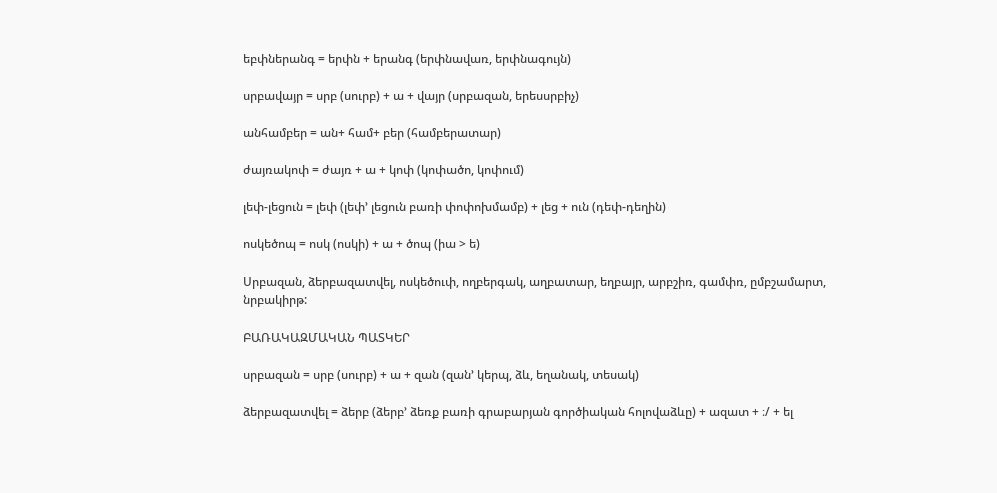եբփներանգ = երփն + երանգ (երփնավառ, երփնագույն)

սրբավայր = սրբ (սուրբ) + ա + վայր (սրբազան, երեսսրբիչ)

անհամբեր = ան+ համ+ բեր (համբերատար)

ժայռակոփ = ժայռ + ա + կոփ (կոփածո, կոփում)

լեփ-լեցուն = լեփ (լեփ’ լեցուն բառի փոփոխմամբ) + լեց + ուն (դեփ-դեղին)

ոսկեծոպ = ոսկ (ոսկի) + ա + ծոպ (իա > ե)

Սրբազան, ձերբազատվել, ոսկեծուփ, ողբերգակ, աղբատար, եղբայր, արբշիռ, գամփռ, ըմբշամարտ, նրբակիրթ:

ԲԱՌԱԿԱԶՄԱԿԱՆ ՊԱՏԿԵՐ

սրբազան = սրբ (սուրբ) + ա + զան (զան’ կերպ, ձև, եղանակ, տեսակ)

ձերբազատվել = ձերբ (ձերբ’ ձեռք բառի գրաբարյան գործիական հոլովաձևը) + ազատ + ։/ + ել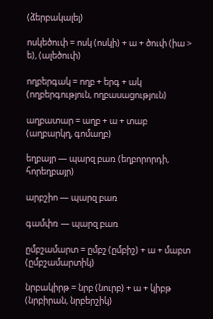(ձերբակալել)

ոսկեծուփ = ոսկ (ոսկի) + ա + ծուփ (իա > ե), (ալեծուփ)

ողբերգակ = ողբ + երգ + ակ (ողբերգություն, ողբասացություն)

աղբատար = աղբ + ա + տաբ (աղբարկղ, գոմաղբ)

եղբայր — պարզ բառ (եղբորորդի, հորեղբայր)

արբշիո — պարզ բառ

գամփռ — պարզ բառ

ըմբշամարտ = ըմբշ (ըմբիշ) + ա + մաբտ (ըմբշամարտիկ)

նրբակիրթ = նրբ (նուրբ) + ա + կիբթ (նրբիրան, նրբերշիկ)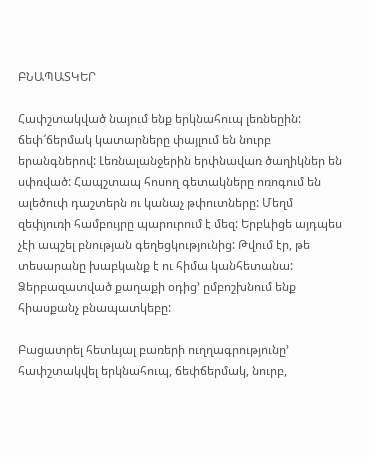ԲՆԱՊԱՏԿԵՐ

Հափշտակված նայում ենք երկնահուպ լեռնեըին: ճեփ՜ճերմակ կատարները փայլում են նուրբ երանգներով: Լեռնալանջերին երփնավառ ծաղիկներ են սփռված: Հապշտապ հոսող գետակները ոռոգում են ալեծուփ դաշտերն ու կանաչ թփուտները: Մեղմ զեփյուռի համբույրը պարուրում է մեզ: Երբևիցե այդպես չէի ապշել բնության գեղեցկությունից: Թվում էր, թե տեսարանը խաբկանք է ու հիմա կանհետանա: Ձերբազատված քաղաքի օդից’ ըմբոշխնում ենք հիասքանչ բնապատկեբը:

Բացատրել հետևյալ բառերի ուղղագրությունը’ հափշտակվել երկնահուպ, ճեփճերմակ, նուրբ,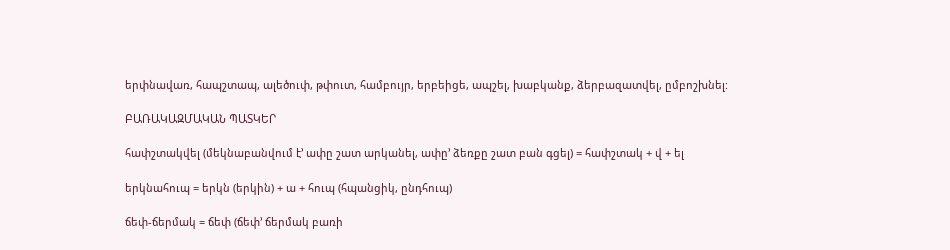երփնավառ, հապշտապ, ալեծուփ, թփուտ, համբույր, երբեիցե, ապշել, խաբկանք, ձերբազատվել, ըմբոշխնել:

ԲԱՌԱԿԱԶՄԱԿԱՆ ՊԱՏԿԵՐ

հափշտակվել (մեկնաբանվում է’ ափը շատ արկանել, ափը’ ձեռքը շատ բան գցել) = հափշտակ + վ + ել

երկնահուպ = երկն (երկին) + ա + հուպ (հպանցիկ, ընդհուպ)

ճեփ-ճերմակ = ճեփ (ճեփ’ ճերմակ բառի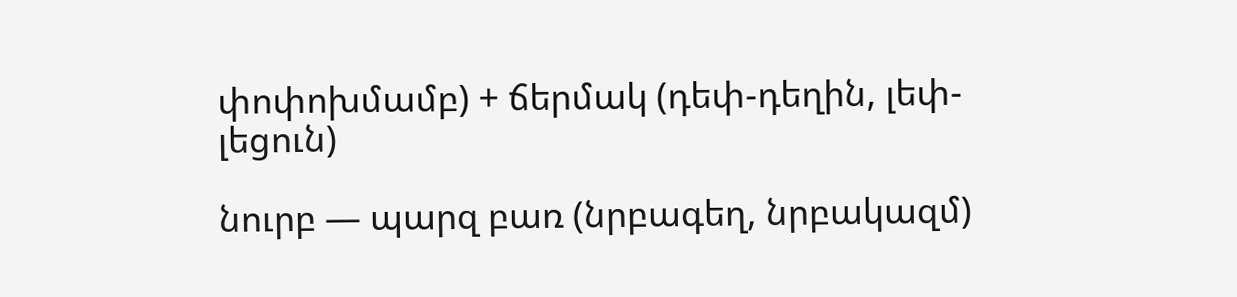փոփոխմամբ) + ճերմակ (դեփ-դեղին, լեփ-լեցուն)

նուրբ — պարզ բառ (նրբագեղ, նրբակազմ)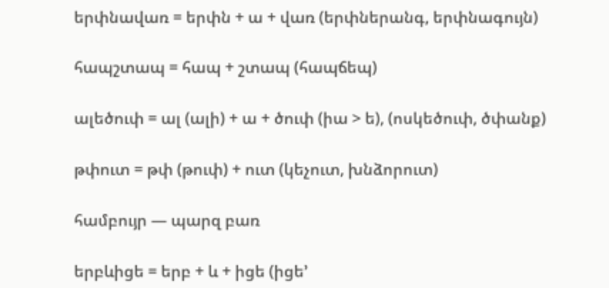երփնավառ = երփն + ա + վառ (երփներանգ, երփնագույն)

հապշտապ = հապ + շտապ (հապճեպ)

ալեծուփ = ալ (ալի) + ա + ծուփ (իա > ե), (ոսկեծուփ, ծփանք)

թփուտ = թփ (թուփ) + ուտ (կեչուտ, խնձորուտ)

համբույր — պարզ բառ

երբևիցե = երբ + և + իցե (իցե’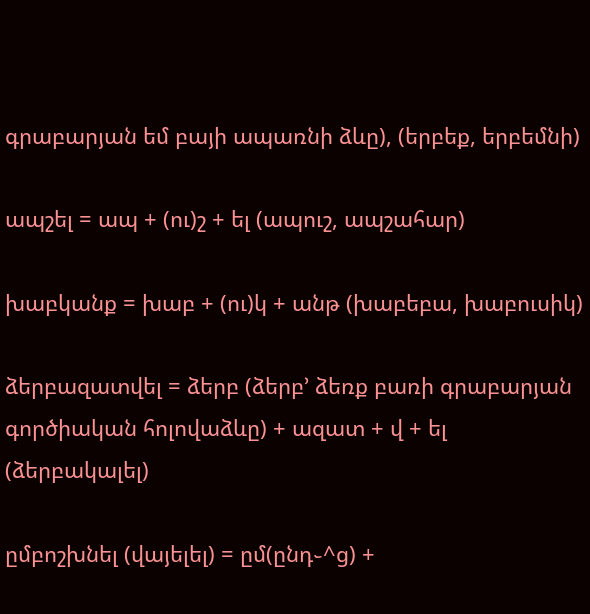գրաբարյան եմ բայի ապառնի ձևը), (երբեք, երբեմնի)

ապշել = ապ + (ու)շ + ել (ապուշ, ապշահար)

խաբկանք = խաբ + (ու)կ + անթ (խաբեբա, խաբուսիկ)

ձերբազատվել = ձերբ (ձերբ’ ձեռք բառի գրաբարյան գործիական հոլովաձևը) + ազատ + վ + ել (ձերբակալել)

ըմբոշխնել (վայելել) = ըմ(ընդ֊^ց) +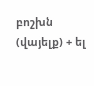բոշխն (վայելք) + ել